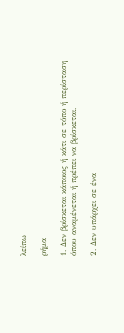λείπω

ρήμα

1. Δεν βρίσκεται κάποιος ή κάτι σε τόπο ή περίσταση όπου αναμένεται ή πρέπει να βρίσκεται.

2. Δεν υπάρχει σε ένα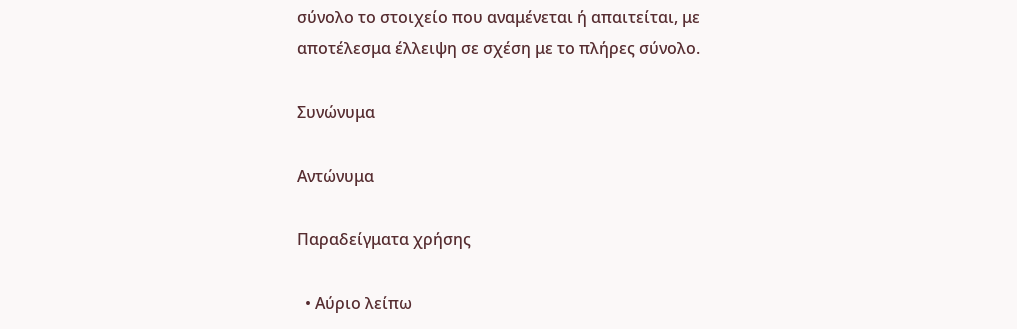σύνολο το στοιχείο που αναμένεται ή απαιτείται, με αποτέλεσμα έλλειψη σε σχέση με το πλήρες σύνολο.

Συνώνυμα

Αντώνυμα

Παραδείγματα χρήσης

  • Αύριο λείπω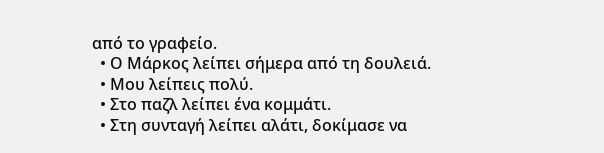από το γραφείο.
  • Ο Μάρκος λείπει σήμερα από τη δουλειά.
  • Μου λείπεις πολύ.
  • Στο παζλ λείπει ένα κομμάτι.
  • Στη συνταγή λείπει αλάτι, δοκίμασε να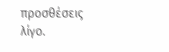προσθέσεις λίγο.